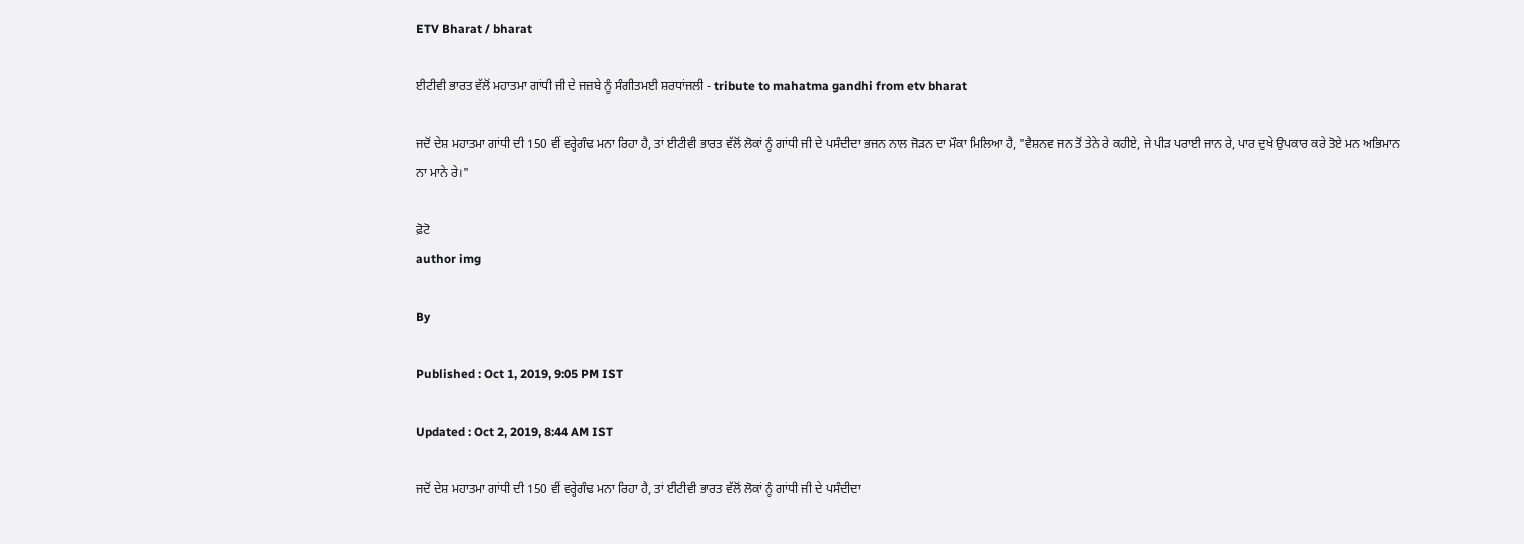ETV Bharat / bharat

ਈਟੀਵੀ ਭਾਰਤ ਵੱਲੋਂ ਮਹਾਤਮਾ ਗਾਂਧੀ ਜੀ ਦੇ ਜਜ਼ਬੇ ਨੂੰ ਸੰਗੀਤਮਈ ਸ਼ਰਧਾਂਜਲੀ - tribute to mahatma gandhi from etv bharat

ਜਦੋਂ ਦੇਸ਼ ਮਹਾਤਮਾ ਗਾਂਧੀ ਦੀ 150 ਵੀਂ ਵਰ੍ਹੇਗੰਢ ਮਨਾ ਰਿਹਾ ਹੈ, ਤਾਂ ਈਟੀਵੀ ਭਾਰਤ ਵੱਲੋਂ ਲੋਕਾਂ ਨੂੰ ਗਾਂਧੀ ਜੀ ਦੇ ਪਸੰਦੀਦਾ ਭਜਨ ਨਾਲ ਜੋੜਨ ਦਾ ਮੌਕਾ ਮਿਲਿਆ ਹੈ, "ਵੈਸ਼ਨਵ ਜਨ ਤੋਂ ਤੇਨੇ ਰੇ ਕਹੀਏ, ਜੇ ਪੀੜ ਪਰਾਈ ਜਾਨ ਰੇ, ਪਾਰ ਦੁਖੇ ਉਪਕਾਰ ਕਰੇ ਤੋਏ ਮਨ ਅਭਿਮਾਨ ਨਾ ਮਾਨੇ ਰੇ।"

ਫ਼ੋਟੋ
author img

By

Published : Oct 1, 2019, 9:05 PM IST

Updated : Oct 2, 2019, 8:44 AM IST

ਜਦੋਂ ਦੇਸ਼ ਮਹਾਤਮਾ ਗਾਂਧੀ ਦੀ 150 ਵੀਂ ਵਰ੍ਹੇਗੰਢ ਮਨਾ ਰਿਹਾ ਹੈ, ਤਾਂ ਈਟੀਵੀ ਭਾਰਤ ਵੱਲੋਂ ਲੋਕਾਂ ਨੂੰ ਗਾਂਧੀ ਜੀ ਦੇ ਪਸੰਦੀਦਾ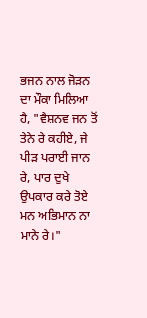ਭਜਨ ਨਾਲ ਜੋੜਨ ਦਾ ਮੌਕਾ ਮਿਲਿਆ ਹੈ, "ਵੈਸ਼ਨਵ ਜਨ ਤੋਂ ਤੇਨੇ ਰੇ ਕਹੀਏ, ਜੇ ਪੀੜ ਪਰਾਈ ਜਾਨ ਰੇ, ਪਾਰ ਦੁਖੇ ਉਪਕਾਰ ਕਰੇ ਤੋਏ ਮਨ ਅਭਿਮਾਨ ਨਾ ਮਾਨੇ ਰੇ।"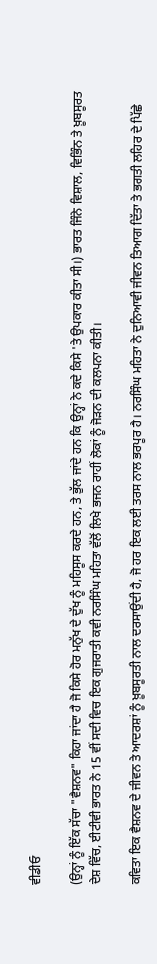ਵੀਡੀਓ

(ਉਨ੍ਹਾਂ ਨੂੰ ਇੱਕ ਸੱਚਾ "ਵੈਸ਼ਨਵ" ਕਿਹਾ ਜਾਂਦਾ ਹੈ ਜੋ ਕਿਸੇ ਹੋਰ ਮਨੁੱਖ ਦੇ ਦੁੱਖ ਨੂੰ ਮਹਿਸੂਸ ਕਰਦੇ ਹਨ, ਤੇ ਭੁੱਲ ਜਾਂਦੇ ਹਨ ਕਿ ਉਨ੍ਹਾਂ ਨੇ ਕਦੇ ਕਿਸੇ 'ਤੇ ਉਪਕਾਰ ਕੀਤਾ ਸੀ।) ਭਾਰਤ ਜਿੰਨੇ ਵਿਸ਼ਾਲ, ਵਿਭਿੰਨ ਤੇ ਖ਼ੂਬਸੂਰਤ ਦੇਸ਼ ਵਿੱਚ, ਈਟੀਵੀ ਭਾਰਤ ਨੇ 15 ਵੀਂ ਸਦੀ ਵਿਚ ਇਕ ਗੁਜਰਾਤੀ ਕਵੀ ਨਰਸਿੰਘ ਮਹਿਤਾ ਵੱਲੋਂ ਲਿਖੇ ਭਜਨ ਰਾਹੀਂ ਲੋਕਾਂ ਨੂੰ ਜੋੜਨ ਦੀ ਕਲਪਨਾ ਕੀਤੀ।

ਕਵਿਤਾ ਇਕ ਵੈਸ਼ਨਵ ਦੇ ਜੀਵਨ ਤੇ ਆਦਰਸ਼ਾਂ ਨੂੰ ਖ਼ੂਬਸੂਰਤੀ ਨਾਲ ਦਰਸਾਉਂਦੀ ਹੈ, ਜੋ ਹਰ ਇਕ ਲਈ ਤਰਸ ਨਾਲ ਭਰਪੂਰ ਹੈ। ਨਰਸਿੰਘ ਮਹਿਤਾ ਨੇ ਦੁਨਿਆਵੀ ਜੀਵਨ ਤਿਆਗ ਦਿੱਤਾ ਤੇ ਭਗਤੀ ਲਹਿਰ ਦੇ ਪਿੱਛੇ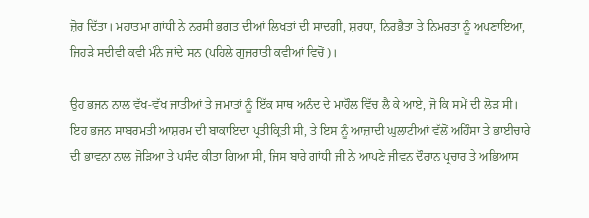ਜ਼ੋਰ ਦਿੱਤਾ। ਮਹਾਤਮਾ ਗਾਂਧੀ ਨੇ ਨਰਸੀ ਭਗਤ ਦੀਆਂ ਲਿਖਤਾਂ ਦੀ ਸਾਦਗੀ, ਸ਼ਰਧਾ, ਨਿਰਭੈਤਾ ਤੇ ਨਿਮਰਤਾ ਨੂੰ ਅਪਣਾਇਆ, ਜਿਹੜੇ ਸਦੀਵੀ ਕਵੀ ਮੰਨੇ ਜਾਂਦੇ ਸਨ (ਪਹਿਲੇ ਗੁਜਰਾਤੀ ਕਵੀਆਂ ਵਿਚੋਂ)।

ਉਹ ਭਜਨ ਨਾਲ ਵੱਖ-ਵੱਖ ਜਾਤੀਆਂ ਤੇ ਜਮਾਤਾਂ ਨੂੰ ਇੱਕ ਸਾਥ ਅਨੰਦ ਦੇ ਮਾਹੌਲ ਵਿੱਚ ਲੈ ਕੇ ਆਏ, ਜੋ ਕਿ ਸਮੇਂ ਦੀ ਲੋੜ ਸੀ। ਇਹ ਭਜਨ ਸਾਬਰਮਤੀ ਆਸ਼ਰਮ ਦੀ ਬਾਕਾਇਦਾ ਪ੍ਰਤੀਕ੍ਰਿਤੀ ਸੀ, ਤੇ ਇਸ ਨੂੰ ਆਜ਼ਾਦੀ ਘੁਲਾਟੀਆਂ ਵੱਲੋਂ ਅਹਿੰਸਾ ਤੇ ਭਾਈਚਾਰੇ ਦੀ ਭਾਵਨਾ ਨਾਲ ਜੋੜਿਆ ਤੇ ਪਸੰਦ ਕੀਤਾ ਗਿਆ ਸੀ, ਜਿਸ ਬਾਰੇ ਗਾਂਧੀ ਜੀ ਨੇ ਆਪਣੇ ਜੀਵਨ ਦੌਰਾਨ ਪ੍ਰਚਾਰ ਤੇ ਅਭਿਆਸ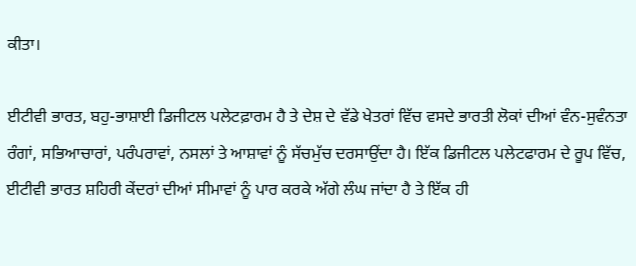ਕੀਤਾ।

ਈਟੀਵੀ ਭਾਰਤ, ਬਹੁ-ਭਾਸ਼ਾਈ ਡਿਜੀਟਲ ਪਲੇਟਫ਼ਾਰਮ ਹੈ ਤੇ ਦੇਸ਼ ਦੇ ਵੱਡੇ ਖੇਤਰਾਂ ਵਿੱਚ ਵਸਦੇ ਭਾਰਤੀ ਲੋਕਾਂ ਦੀਆਂ ਵੰਨ-ਸੁਵੰਨਤਾ ਰੰਗਾਂ, ਸਭਿਆਚਾਰਾਂ, ਪਰੰਪਰਾਵਾਂ, ਨਸਲਾਂ ਤੇ ਆਸ਼ਾਵਾਂ ਨੂੰ ਸੱਚਮੁੱਚ ਦਰਸਾਉਂਦਾ ਹੈ। ਇੱਕ ਡਿਜੀਟਲ ਪਲੇਟਫਾਰਮ ਦੇ ਰੂਪ ਵਿੱਚ, ਈਟੀਵੀ ਭਾਰਤ ਸ਼ਹਿਰੀ ਕੇਂਦਰਾਂ ਦੀਆਂ ਸੀਮਾਵਾਂ ਨੂੰ ਪਾਰ ਕਰਕੇ ਅੱਗੇ ਲੰਘ ਜਾਂਦਾ ਹੈ ਤੇ ਇੱਕ ਹੀ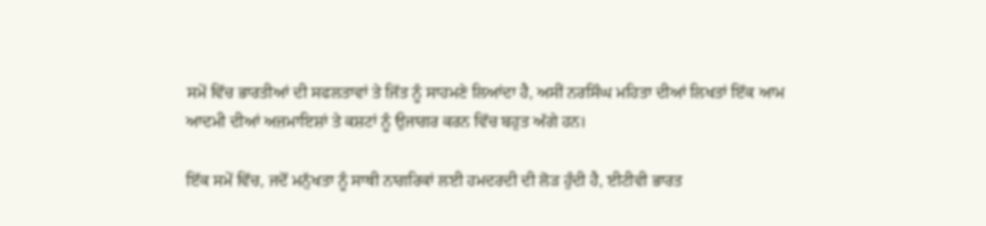ਸਮੇਂ ਵਿੱਚ ਭਾਰਤੀਆਂ ਦੀ ਸਫਲਤਾਵਾਂ ਤੇ ਜਿੱਤ ਨੂੰ ਸਾਹਮਣੇ ਲਿਆਂਦਾ ਹੈ, ਅਸੀਂ ਨਰਸਿੰਘ ਮਹਿਤਾ ਦੀਆਂ ਲਿਖਤਾਂ ਇੱਕ ਆਮ ਆਦਮੀ ਦੀਆਂ ਅਜ਼ਮਾਇਸ਼ਾਂ ਤੇ ਕਸ਼ਟਾਂ ਨੂੰ ਉਜਾਗਰ ਕਰਨ ਵਿੱਚ ਬਹੁਤ ਅੱਗੇ ਹਨ।

ਇੱਕ ਸਮੇਂ ਵਿੱਚ, ਜਦੋਂ ਮਨੁੱਖਤਾ ਨੂੰ ਸਾਥੀ ਨਾਗਰਿਕਾਂ ਲਈ ਹਮਦਰਦੀ ਦੀ ਲੋੜ ਹੁੰਦੀ ਹੈ, ਈਟੀਵੀ ਭਾਰਤ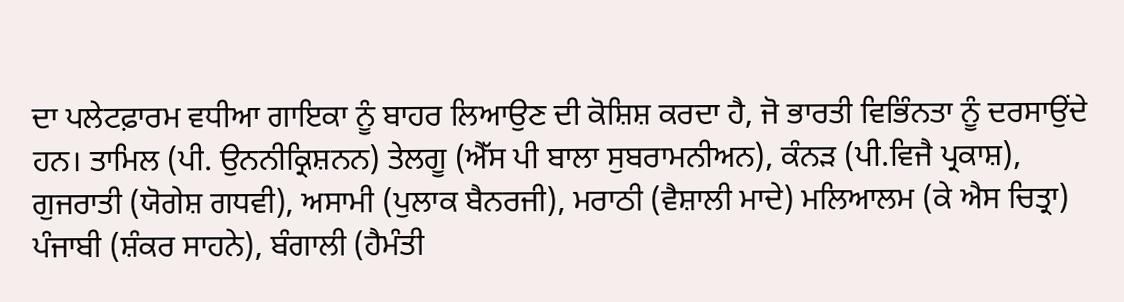ਦਾ ਪਲੇਟਫ਼ਾਰਮ ਵਧੀਆ ਗਾਇਕਾ ਨੂੰ ਬਾਹਰ ਲਿਆਉਣ ਦੀ ਕੋਸ਼ਿਸ਼ ਕਰਦਾ ਹੈ, ਜੋ ਭਾਰਤੀ ਵਿਭਿੰਨਤਾ ਨੂੰ ਦਰਸਾਉਂਦੇ ਹਨ। ਤਾਮਿਲ (ਪੀ. ਉਨਨੀਕ੍ਰਿਸ਼ਨਨ) ਤੇਲਗੂ (ਐੱਸ ਪੀ ਬਾਲਾ ਸੁਬਰਾਮਨੀਅਨ), ਕੰਨੜ (ਪੀ.ਵਿਜੈ ਪ੍ਰਕਾਸ਼), ਗੁਜਰਾਤੀ (ਯੋਗੇਸ਼ ਗਧਵੀ), ਅਸਾਮੀ (ਪੁਲਾਕ ਬੈਨਰਜੀ), ਮਰਾਠੀ (ਵੈਸ਼ਾਲੀ ਮਾਦੇ) ਮਲਿਆਲਮ (ਕੇ ਐਸ ਚਿਤ੍ਰਾ) ਪੰਜਾਬੀ (ਸ਼ੰਕਰ ਸਾਹਨੇ), ਬੰਗਾਲੀ (ਹੈਮੰਤੀ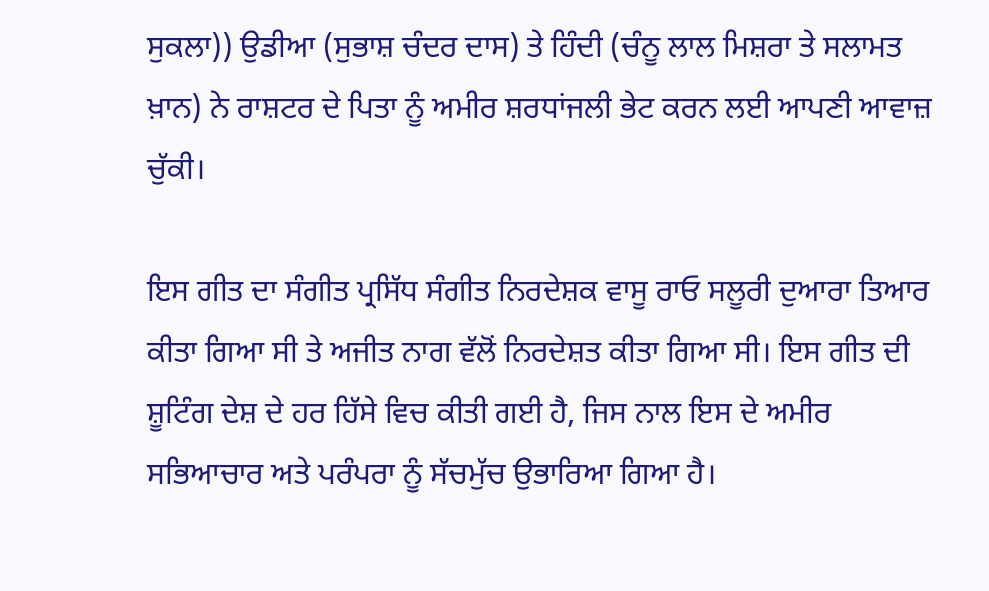ਸੁਕਲਾ)) ਉਡੀਆ (ਸੁਭਾਸ਼ ਚੰਦਰ ਦਾਸ) ਤੇ ਹਿੰਦੀ (ਚੰਨੂ ਲਾਲ ਮਿਸ਼ਰਾ ਤੇ ਸਲਾਮਤ ਖ਼ਾਨ) ਨੇ ਰਾਸ਼ਟਰ ਦੇ ਪਿਤਾ ਨੂੰ ਅਮੀਰ ਸ਼ਰਧਾਂਜਲੀ ਭੇਟ ਕਰਨ ਲਈ ਆਪਣੀ ਆਵਾਜ਼ ਚੁੱਕੀ।

ਇਸ ਗੀਤ ਦਾ ਸੰਗੀਤ ਪ੍ਰਸਿੱਧ ਸੰਗੀਤ ਨਿਰਦੇਸ਼ਕ ਵਾਸੂ ਰਾਓ ਸਲੂਰੀ ਦੁਆਰਾ ਤਿਆਰ ਕੀਤਾ ਗਿਆ ਸੀ ਤੇ ਅਜੀਤ ਨਾਗ ਵੱਲੋਂ ਨਿਰਦੇਸ਼ਤ ਕੀਤਾ ਗਿਆ ਸੀ। ਇਸ ਗੀਤ ਦੀ ਸ਼ੂਟਿੰਗ ਦੇਸ਼ ਦੇ ਹਰ ਹਿੱਸੇ ਵਿਚ ਕੀਤੀ ਗਈ ਹੈ, ਜਿਸ ਨਾਲ ਇਸ ਦੇ ਅਮੀਰ ਸਭਿਆਚਾਰ ਅਤੇ ਪਰੰਪਰਾ ਨੂੰ ਸੱਚਮੁੱਚ ਉਭਾਰਿਆ ਗਿਆ ਹੈ।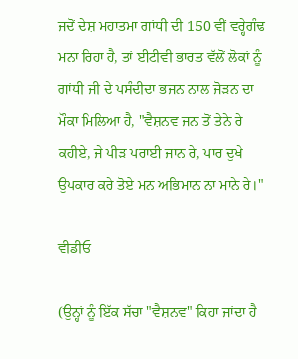ਜਦੋਂ ਦੇਸ਼ ਮਹਾਤਮਾ ਗਾਂਧੀ ਦੀ 150 ਵੀਂ ਵਰ੍ਹੇਗੰਢ ਮਨਾ ਰਿਹਾ ਹੈ, ਤਾਂ ਈਟੀਵੀ ਭਾਰਤ ਵੱਲੋਂ ਲੋਕਾਂ ਨੂੰ ਗਾਂਧੀ ਜੀ ਦੇ ਪਸੰਦੀਦਾ ਭਜਨ ਨਾਲ ਜੋੜਨ ਦਾ ਮੌਕਾ ਮਿਲਿਆ ਹੈ, "ਵੈਸ਼ਨਵ ਜਨ ਤੋਂ ਤੇਨੇ ਰੇ ਕਹੀਏ, ਜੇ ਪੀੜ ਪਰਾਈ ਜਾਨ ਰੇ, ਪਾਰ ਦੁਖੇ ਉਪਕਾਰ ਕਰੇ ਤੋਏ ਮਨ ਅਭਿਮਾਨ ਨਾ ਮਾਨੇ ਰੇ।"

ਵੀਡੀਓ

(ਉਨ੍ਹਾਂ ਨੂੰ ਇੱਕ ਸੱਚਾ "ਵੈਸ਼ਨਵ" ਕਿਹਾ ਜਾਂਦਾ ਹੈ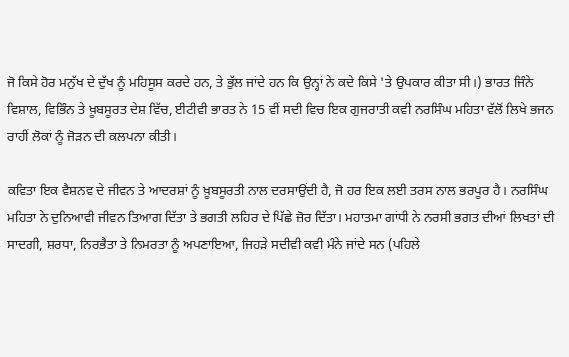ਜੋ ਕਿਸੇ ਹੋਰ ਮਨੁੱਖ ਦੇ ਦੁੱਖ ਨੂੰ ਮਹਿਸੂਸ ਕਰਦੇ ਹਨ, ਤੇ ਭੁੱਲ ਜਾਂਦੇ ਹਨ ਕਿ ਉਨ੍ਹਾਂ ਨੇ ਕਦੇ ਕਿਸੇ 'ਤੇ ਉਪਕਾਰ ਕੀਤਾ ਸੀ।) ਭਾਰਤ ਜਿੰਨੇ ਵਿਸ਼ਾਲ, ਵਿਭਿੰਨ ਤੇ ਖ਼ੂਬਸੂਰਤ ਦੇਸ਼ ਵਿੱਚ, ਈਟੀਵੀ ਭਾਰਤ ਨੇ 15 ਵੀਂ ਸਦੀ ਵਿਚ ਇਕ ਗੁਜਰਾਤੀ ਕਵੀ ਨਰਸਿੰਘ ਮਹਿਤਾ ਵੱਲੋਂ ਲਿਖੇ ਭਜਨ ਰਾਹੀਂ ਲੋਕਾਂ ਨੂੰ ਜੋੜਨ ਦੀ ਕਲਪਨਾ ਕੀਤੀ।

ਕਵਿਤਾ ਇਕ ਵੈਸ਼ਨਵ ਦੇ ਜੀਵਨ ਤੇ ਆਦਰਸ਼ਾਂ ਨੂੰ ਖ਼ੂਬਸੂਰਤੀ ਨਾਲ ਦਰਸਾਉਂਦੀ ਹੈ, ਜੋ ਹਰ ਇਕ ਲਈ ਤਰਸ ਨਾਲ ਭਰਪੂਰ ਹੈ। ਨਰਸਿੰਘ ਮਹਿਤਾ ਨੇ ਦੁਨਿਆਵੀ ਜੀਵਨ ਤਿਆਗ ਦਿੱਤਾ ਤੇ ਭਗਤੀ ਲਹਿਰ ਦੇ ਪਿੱਛੇ ਜ਼ੋਰ ਦਿੱਤਾ। ਮਹਾਤਮਾ ਗਾਂਧੀ ਨੇ ਨਰਸੀ ਭਗਤ ਦੀਆਂ ਲਿਖਤਾਂ ਦੀ ਸਾਦਗੀ, ਸ਼ਰਧਾ, ਨਿਰਭੈਤਾ ਤੇ ਨਿਮਰਤਾ ਨੂੰ ਅਪਣਾਇਆ, ਜਿਹੜੇ ਸਦੀਵੀ ਕਵੀ ਮੰਨੇ ਜਾਂਦੇ ਸਨ (ਪਹਿਲੇ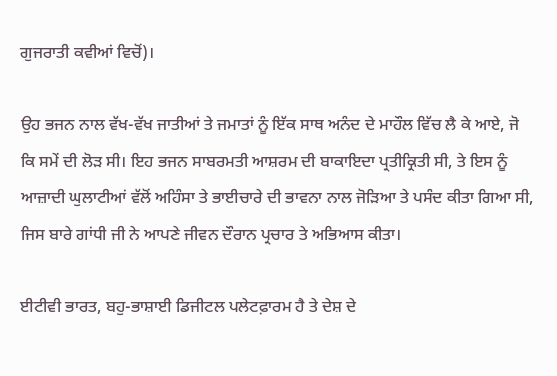ਗੁਜਰਾਤੀ ਕਵੀਆਂ ਵਿਚੋਂ)।

ਉਹ ਭਜਨ ਨਾਲ ਵੱਖ-ਵੱਖ ਜਾਤੀਆਂ ਤੇ ਜਮਾਤਾਂ ਨੂੰ ਇੱਕ ਸਾਥ ਅਨੰਦ ਦੇ ਮਾਹੌਲ ਵਿੱਚ ਲੈ ਕੇ ਆਏ, ਜੋ ਕਿ ਸਮੇਂ ਦੀ ਲੋੜ ਸੀ। ਇਹ ਭਜਨ ਸਾਬਰਮਤੀ ਆਸ਼ਰਮ ਦੀ ਬਾਕਾਇਦਾ ਪ੍ਰਤੀਕ੍ਰਿਤੀ ਸੀ, ਤੇ ਇਸ ਨੂੰ ਆਜ਼ਾਦੀ ਘੁਲਾਟੀਆਂ ਵੱਲੋਂ ਅਹਿੰਸਾ ਤੇ ਭਾਈਚਾਰੇ ਦੀ ਭਾਵਨਾ ਨਾਲ ਜੋੜਿਆ ਤੇ ਪਸੰਦ ਕੀਤਾ ਗਿਆ ਸੀ, ਜਿਸ ਬਾਰੇ ਗਾਂਧੀ ਜੀ ਨੇ ਆਪਣੇ ਜੀਵਨ ਦੌਰਾਨ ਪ੍ਰਚਾਰ ਤੇ ਅਭਿਆਸ ਕੀਤਾ।

ਈਟੀਵੀ ਭਾਰਤ, ਬਹੁ-ਭਾਸ਼ਾਈ ਡਿਜੀਟਲ ਪਲੇਟਫ਼ਾਰਮ ਹੈ ਤੇ ਦੇਸ਼ ਦੇ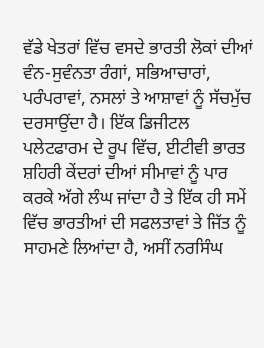ਵੱਡੇ ਖੇਤਰਾਂ ਵਿੱਚ ਵਸਦੇ ਭਾਰਤੀ ਲੋਕਾਂ ਦੀਆਂ ਵੰਨ-ਸੁਵੰਨਤਾ ਰੰਗਾਂ, ਸਭਿਆਚਾਰਾਂ, ਪਰੰਪਰਾਵਾਂ, ਨਸਲਾਂ ਤੇ ਆਸ਼ਾਵਾਂ ਨੂੰ ਸੱਚਮੁੱਚ ਦਰਸਾਉਂਦਾ ਹੈ। ਇੱਕ ਡਿਜੀਟਲ ਪਲੇਟਫਾਰਮ ਦੇ ਰੂਪ ਵਿੱਚ, ਈਟੀਵੀ ਭਾਰਤ ਸ਼ਹਿਰੀ ਕੇਂਦਰਾਂ ਦੀਆਂ ਸੀਮਾਵਾਂ ਨੂੰ ਪਾਰ ਕਰਕੇ ਅੱਗੇ ਲੰਘ ਜਾਂਦਾ ਹੈ ਤੇ ਇੱਕ ਹੀ ਸਮੇਂ ਵਿੱਚ ਭਾਰਤੀਆਂ ਦੀ ਸਫਲਤਾਵਾਂ ਤੇ ਜਿੱਤ ਨੂੰ ਸਾਹਮਣੇ ਲਿਆਂਦਾ ਹੈ, ਅਸੀਂ ਨਰਸਿੰਘ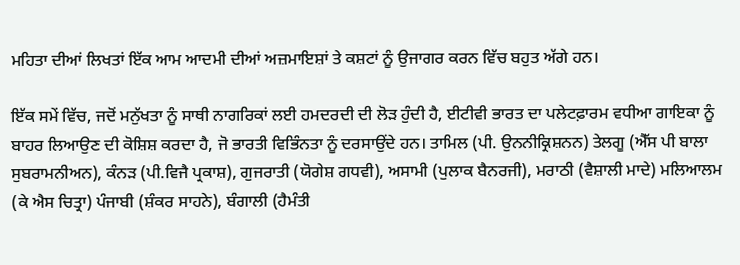ਮਹਿਤਾ ਦੀਆਂ ਲਿਖਤਾਂ ਇੱਕ ਆਮ ਆਦਮੀ ਦੀਆਂ ਅਜ਼ਮਾਇਸ਼ਾਂ ਤੇ ਕਸ਼ਟਾਂ ਨੂੰ ਉਜਾਗਰ ਕਰਨ ਵਿੱਚ ਬਹੁਤ ਅੱਗੇ ਹਨ।

ਇੱਕ ਸਮੇਂ ਵਿੱਚ, ਜਦੋਂ ਮਨੁੱਖਤਾ ਨੂੰ ਸਾਥੀ ਨਾਗਰਿਕਾਂ ਲਈ ਹਮਦਰਦੀ ਦੀ ਲੋੜ ਹੁੰਦੀ ਹੈ, ਈਟੀਵੀ ਭਾਰਤ ਦਾ ਪਲੇਟਫ਼ਾਰਮ ਵਧੀਆ ਗਾਇਕਾ ਨੂੰ ਬਾਹਰ ਲਿਆਉਣ ਦੀ ਕੋਸ਼ਿਸ਼ ਕਰਦਾ ਹੈ, ਜੋ ਭਾਰਤੀ ਵਿਭਿੰਨਤਾ ਨੂੰ ਦਰਸਾਉਂਦੇ ਹਨ। ਤਾਮਿਲ (ਪੀ. ਉਨਨੀਕ੍ਰਿਸ਼ਨਨ) ਤੇਲਗੂ (ਐੱਸ ਪੀ ਬਾਲਾ ਸੁਬਰਾਮਨੀਅਨ), ਕੰਨੜ (ਪੀ.ਵਿਜੈ ਪ੍ਰਕਾਸ਼), ਗੁਜਰਾਤੀ (ਯੋਗੇਸ਼ ਗਧਵੀ), ਅਸਾਮੀ (ਪੁਲਾਕ ਬੈਨਰਜੀ), ਮਰਾਠੀ (ਵੈਸ਼ਾਲੀ ਮਾਦੇ) ਮਲਿਆਲਮ (ਕੇ ਐਸ ਚਿਤ੍ਰਾ) ਪੰਜਾਬੀ (ਸ਼ੰਕਰ ਸਾਹਨੇ), ਬੰਗਾਲੀ (ਹੈਮੰਤੀ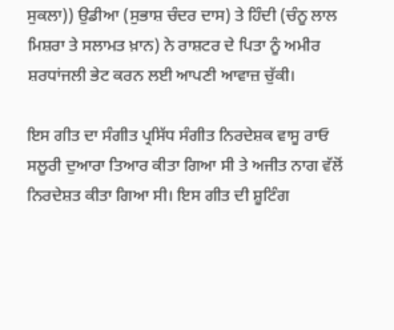ਸੁਕਲਾ)) ਉਡੀਆ (ਸੁਭਾਸ਼ ਚੰਦਰ ਦਾਸ) ਤੇ ਹਿੰਦੀ (ਚੰਨੂ ਲਾਲ ਮਿਸ਼ਰਾ ਤੇ ਸਲਾਮਤ ਖ਼ਾਨ) ਨੇ ਰਾਸ਼ਟਰ ਦੇ ਪਿਤਾ ਨੂੰ ਅਮੀਰ ਸ਼ਰਧਾਂਜਲੀ ਭੇਟ ਕਰਨ ਲਈ ਆਪਣੀ ਆਵਾਜ਼ ਚੁੱਕੀ।

ਇਸ ਗੀਤ ਦਾ ਸੰਗੀਤ ਪ੍ਰਸਿੱਧ ਸੰਗੀਤ ਨਿਰਦੇਸ਼ਕ ਵਾਸੂ ਰਾਓ ਸਲੂਰੀ ਦੁਆਰਾ ਤਿਆਰ ਕੀਤਾ ਗਿਆ ਸੀ ਤੇ ਅਜੀਤ ਨਾਗ ਵੱਲੋਂ ਨਿਰਦੇਸ਼ਤ ਕੀਤਾ ਗਿਆ ਸੀ। ਇਸ ਗੀਤ ਦੀ ਸ਼ੂਟਿੰਗ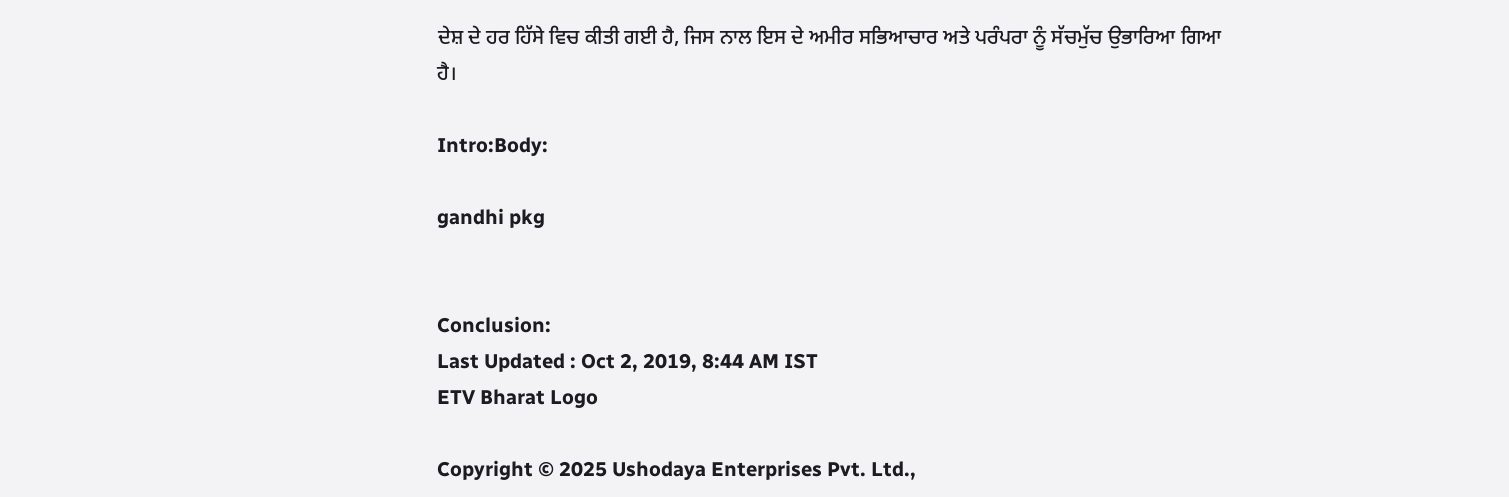ਦੇਸ਼ ਦੇ ਹਰ ਹਿੱਸੇ ਵਿਚ ਕੀਤੀ ਗਈ ਹੈ, ਜਿਸ ਨਾਲ ਇਸ ਦੇ ਅਮੀਰ ਸਭਿਆਚਾਰ ਅਤੇ ਪਰੰਪਰਾ ਨੂੰ ਸੱਚਮੁੱਚ ਉਭਾਰਿਆ ਗਿਆ ਹੈ।

Intro:Body:

gandhi pkg


Conclusion:
Last Updated : Oct 2, 2019, 8:44 AM IST
ETV Bharat Logo

Copyright © 2025 Ushodaya Enterprises Pvt. Ltd.,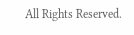All Rights Reserved.